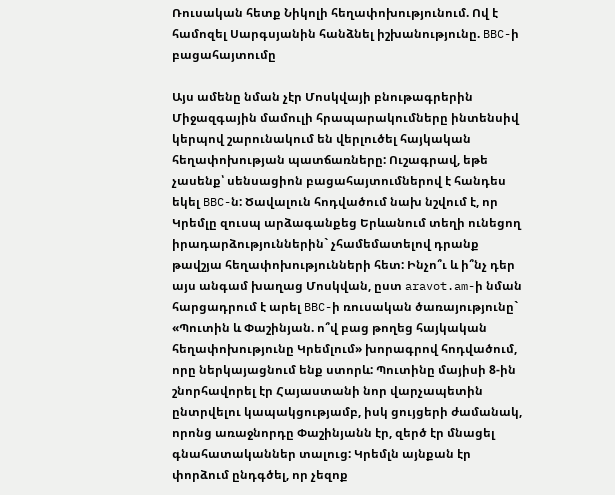Ռուսական հետք Նիկոլի հեղափոխությունում. Ով է համոզել Սարգսյանին հանձնել իշխանությունը. BBC-ի բացահայտումը

Այս ամենը նման չէր Մոսկվայի բնութագրերին Միջազգային մամուլի հրապարակումները ինտենսիվ կերպով շարունակում են վերլուծել հայկական հեղափոխության պատճառները: Ուշագրավ, եթե չասենք՝ սենսացիոն բացահայտումներով է հանդես եկել BBC-ն: Ծավալուն հոդվածում նախ նշվում է, որ Կրեմլը զուսպ արձագանքեց Երևանում տեղի ունեցող իրադարձություններին` չհամեմատելով դրանք թավշյա հեղափոխությունների հետ: Ինչո՞ւ և ի՞նչ դեր այս անգամ խաղաց Մոսկվան, ըստ aravot.am-ի նման հարցադրում է արել BBC-ի ռուսական ծառայությունը` «Պուտին և Փաշինյան. ո՞վ բաց թողեց հայկական հեղափոխությունը Կրեմլում» խորագրով հոդվածում, որը ներկայացնում ենք ստորև: Պուտինը մայիսի 8-ին շնորհավորել էր Հայաստանի նոր վարչապետին ընտրվելու կապակցությամբ, իսկ ցույցերի ժամանակ, որոնց առաջնորդը Փաշինյանն էր, զերծ էր մնացել գնահատականներ տալուց: Կրեմլն այնքան էր փորձում ընդգծել, որ չեզոք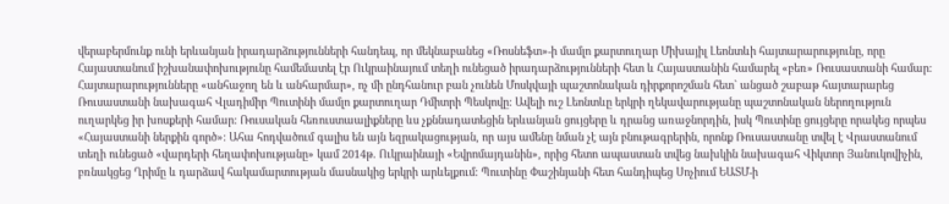վերաբերմունք ունի երևանյան իրադարձությունների հանդեպ, որ մեկնաբանեց «Ռոսնեֆտ»-ի մամլո քարտուղար Միխայիլ Լեոնտևի հայտարարությունը, որը Հայաստանում իշխանափոխությունը համեմատել էր Ուկրաինայում տեղի ունեցած իրադարձությունների հետ և Հայաստանին համարել «բեռ» Ռուսաստանի համար: Հայտարարությունները «անհաջող են և անհարմար», ոչ մի ընդհանուր բան չունեն Մոսկվայի պաշտոնական դիրքորոշման հետ` անցած շաբաթ հայտարարեց Ռուսաստանի նախագահ Վլադիմիր Պուտինի մամլո քարտուղար Դմիտրի Պեսկովը: Ավելի ուշ Լեոնտևը երկրի ղեկավարությանը պաշտոնական ներողություն ուղարկեց իր խոսքերի համար: Ռուսական հեռուստաալիքները ևս չքննադատեցին երևանյան ցույցերը և դրանց առաջնորդին, իսկ Պուտինը ցույցերը որակեց որպես «Հայաստանի ներքին գործ»: Ահա հոդվածում գալիս են այն եզրակացության, որ այս ամենը նման չէ այն բնութագրերին, որոնք Ռուսաստանը տվել է Վրաստանում տեղի ունեցած «վարդերի հեղափոխությանը» կամ 2014թ. Ուկրաինայի «Եվրոմայդանին», որից հետո ապաստան տվեց նախկին նախագահ Վիկտոր Յանուկովիչին, բռնակցեց Ղրիմը և դարձավ հակամարտության մասնակից երկրի արևելքում: Պուտինը Փաշինյանի հետ հանդիպեց Սոչիում ԵԱՏՄ-ի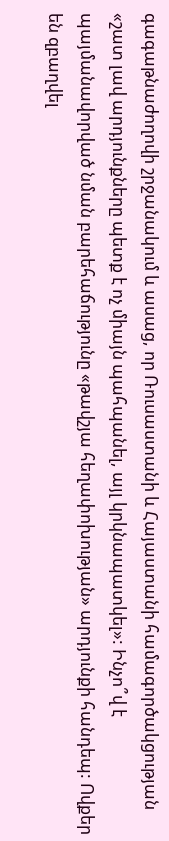գագաթնաժողովի շրջանակում և ասաց, որ Ռուսաստանի և Հայաստանի համագործակցության «շատ լավ արդյունքները պետք է ոչ միայն պահպանել, այլ կրկնապատկել»: Ինչո՞վ է պայմանավորված նման բարեհաճությունը «թավշյա հեղափոխության» արդյունքի հանդեպ: Ովքեր են զբաղվել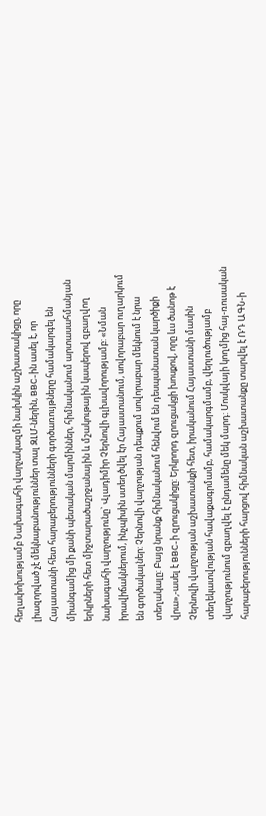հեղափոխությամբ Նախագահի վարչակազմի նախկին աշխատակիցը, որը լիազորված չէ մեկնաբանություններ տալ ԶԼՄ-ներին, BBC-ին ասել է, որ Հայաստանի հետ հարաբերությունների գործառույթները համակարգել են միանգամից մի քանի պետական մարմիններ, հիմնականում արտասահմանյան երկրների հետ միջտարածաշրջանային և մշակութային կապերով զբաղվող նախագահի վարչությունը` Վլադիմիր Չերնովի գլխավորությամբ: «Նման իրավիճակներում, ինչպիսին ստեղծվել էր Հայաստանում, սովորաբար ուղարկում են գործակալներ: Չերնովի վարչության դեպքում սովորաբար մեկնում է նրա տեղակալը: Բայց նրանք հիմնականում հենվում են դեսպանատան կարծիքի վրա»,-ասել է BBC-ի զրուցակիցը: Երկրորդ զրուցակցի խոսքով, որը ևս ծանոթ է Չերնովի վարչության աշխատանքի հետ, իրականում Հայաստանի մասին տեղեկատվության հավաքագրմամբ, համակարգմամբ, վերլուծությամբ վարչությունում զբաղվել է ընդամենը մեկ մարդ: Մոսկվայի կողմից հայ-ռուսական հարաբերությունների հարցով հիմնական աշխատանքը տարվել է ՌԴ ԱԳՆ-ի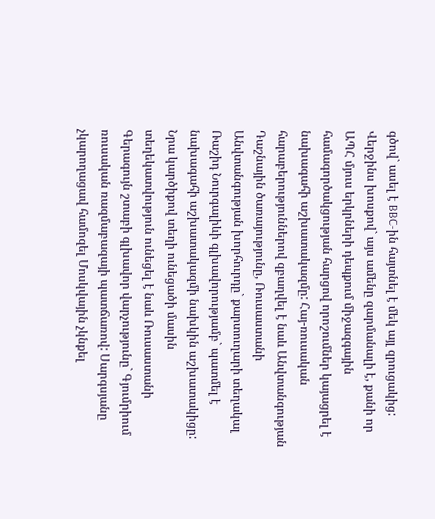գծով` ասել է BBC-ին հայտնել է մեկ այլ զրուցակից: Վերջինս խոսքով` այս ամենը զարմանալի է, քանի որ ԱՊՀ մյուս երկրների դեպքում միջազգային համագործակցության հարցով որոշումներ կայացրել է նախագահի աշխատակազմը: Հայ-ռուսական հարաբերություններով զբաղվել է նաև Անվտանգության Դաշնային ծառայությունը, Ռուսաստանի Անվտանգության խորհուրդը` քարտուղարի տեղակալ Ռաշիդ Նուրգալիևի գլխավորությամբ` պատմել է նախագահի աշխատակազմի նախկին աշխատակիցը: Նրա կարծիքով տեղի ունեցածի մասին տեղեկատվություն ունեցել է նաև Ռուսաստանի Գերագույն շտաբի գլխավոր վարչությունը` Գյումրիում ռուսական ռազմաբազայի պատճառով: Սարգսյանը չկարողացավ համոզել Մոսկվային չկնքել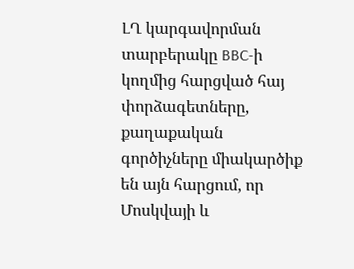ԼՂ կարգավորման տարբերակը BBC-ի կողմից հարցված հայ փորձագետները, քաղաքական գործիչները միակարծիք են այն հարցում, որ Մոսկվայի և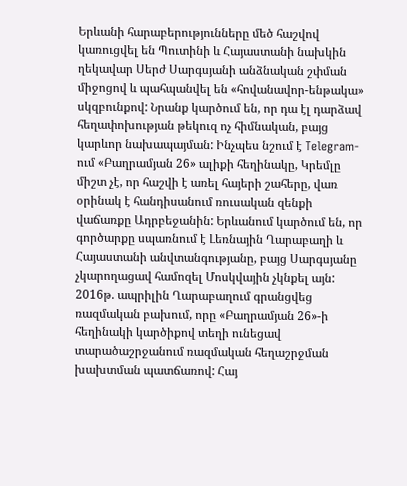Երևանի հարաբերությունները մեծ հաշվով կառուցվել են Պուտինի և Հայաստանի նախկին ղեկավար Սերժ Սարգսյանի անձնական շփման միջոցով և պահպանվել են «հովանավոր-ենթակա» սկզբունքով: Նրանք կարծում են, որ դա էլ դարձավ հեղափոխության թեկուզ ոչ հիմնական, բայց կարևոր նախապայման: Ինչպես նշում է Telegram-ում «Բաղրամյան 26» ալիքի հեղինակը, Կրեմլը միշտ չէ, որ հաշվի է առել հայերի շահերը, վառ օրինակ է հանդիսանում ռուսական զենքի վաճառքը Ադրբեջանին: Երևանում կարծում են, որ գործարքը սպառնում է Լեռնային Ղարաբաղի և Հայաստանի անվտանգությանը, բայց Սարգսյանը չկարողացավ համոզել Մոսկվային չկնքել այն: 2016թ. ապրիլին Ղարաբաղում գրանցվեց ռազմական բախում, որը «Բաղրամյան 26»-ի հեղինակի կարծիքով տեղի ունեցավ տարածաշրջանում ռազմական հեղաշրջման խախտման պատճառով: Հայ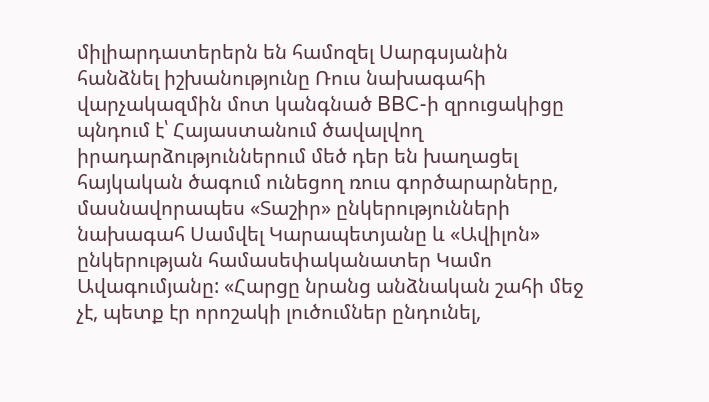միլիարդատերերն են համոզել Սարգսյանին հանձնել իշխանությունը Ռուս նախագահի վարչակազմին մոտ կանգնած BBC-ի զրուցակիցը պնդում է՝ Հայաստանում ծավալվող իրադարձություններում մեծ դեր են խաղացել հայկական ծագում ունեցող ռուս գործարարները, մասնավորապես «Տաշիր» ընկերությունների նախագահ Սամվել Կարապետյանը և «Ավիլոն» ընկերության համասեփականատեր Կամո Ավագումյանը: «Հարցը նրանց անձնական շահի մեջ չէ, պետք էր որոշակի լուծումներ ընդունել,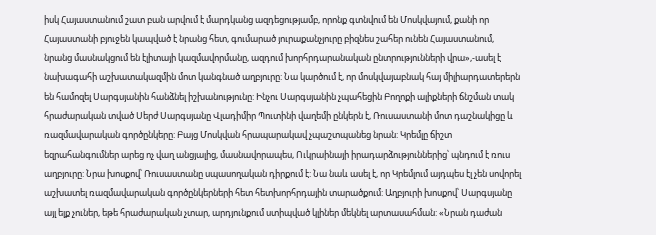իսկ Հայաստանում շատ բան արվում է մարդկանց ազդեցությամբ, որոնք գտնվում են Մոսկվայում, քանի որ Հայաստանի բյուջեն կապված է նրանց հետ, գումարած յուրաքանչյուրը բիզնես շահեր ունեն Հայաստանում, նրանց մասնակցում են էլիտայի կազմավորմանը, ազդում խորհրդարանական ընտրությունների վրա»,-ասել է նախագահի աշխատակազմին մոտ կանգնած աղբյուրը: Նա կարծում է, որ մոսկվայաբնակ հայ միլիարդատերերն են համոզել Սարգսյանին հանձնել իշխանությունը: Ինչու Սարգսյանին չպահեցին Բողոքի ալիքների ճնշման տակ հրաժարական տված Սերժ Սարգսյանը Վլադիմիր Պուտինի վաղեմի ընկերն է, Ռուսաստանի մոտ դաշնակիցը և ռազմավարական գործընկերը: Բայց Մոսկվան հրապարակավ չպաշտպանեց նրան: Կրեմլը ճիշտ եզրահանգումներ արեց ոչ վաղ անցյալից, մասնավորապես, Ուկրաինայի իրադարձություններից՝ պնդում է ռուս աղբյուրը: Նրա խոսքով՝ Ռուսաստանը սպասողական դիրքում է: Նա նաև ասել է, որ Կրեմլում այդպես էլ չեն սովորել աշխատել ռազմավարական գործընկերների հետ հետխորհրդային տարածքում: Աղբյուրի խոսքով՝ Սարգսյանը այլ ելք չուներ, եթե հրաժարական չտար, արդյունքում ստիպված կլիներ մեկնել արտասահման: «Նրան դաժան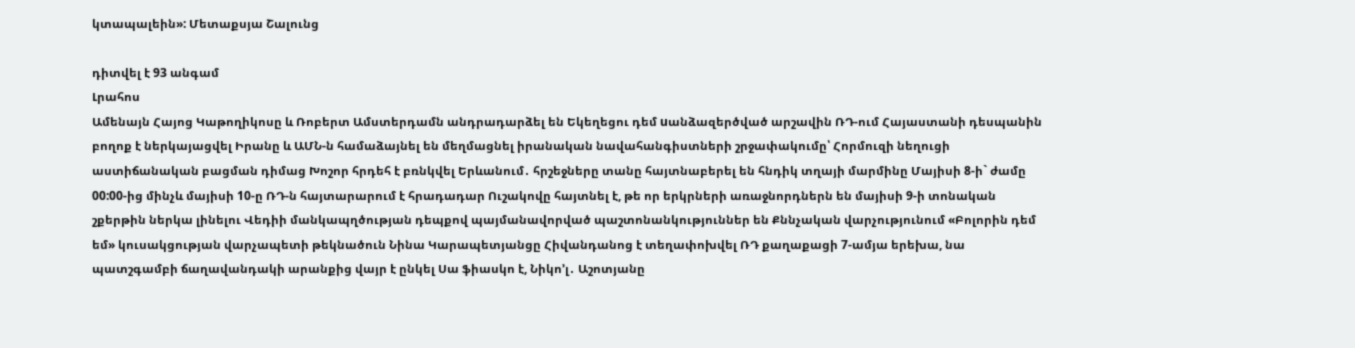կտապալեին»: Մետաքսյա Շալունց

դիտվել է 93 անգամ
Լրահոս
Ամենայն Հայոց Կաթողիկոսը և Ռոբերտ Ամստերդամն անդրադարձել են Եկեղեցու դեմ uանձազերծված արշավին ՌԴ-ում Հայաստանի դեսպանին բողոք է ներկայացվել Իրանը և ԱՄՆ-ն համաձայնել են մեղմացնել իրանական նավահանգիստների շրջափակումը՝ Հորմուզի նեղուցի աստիճանական բացման դիմաց Խոշոր հրդեհ է բռնկվել Երևանում․ հրշեջները տանը հայտնաբերել են հնդիկ տղայի մարմինը Մայիսի 8-ի` ժամը 00:00-ից մինչև մայիսի 10-ը ՌԴ-ն հայտարարում է հրադադար Ուշակովը հայտնել է, թե որ երկրների առաջնորդներն են մայիսի 9-ի տոնական շքերթին ներկա լինելու Վեդիի մանկապղծության դեպքով պայմանավորված պաշտոնանկություններ են Քննչական վարչությունում «Բոլորին դեմ եմ» կուսակցության վարչապետի թեկնածուն Նինա Կարապետյանցը Հիվանդանոց է տեղափոխվել ՌԴ քաղաքացի 7-ամյա երեխա, նա պատշգամբի ճաղավանդակի արանքից վայր է ընկել Սա ֆիասկո է, Նիկո’լ․ Աշոտյանը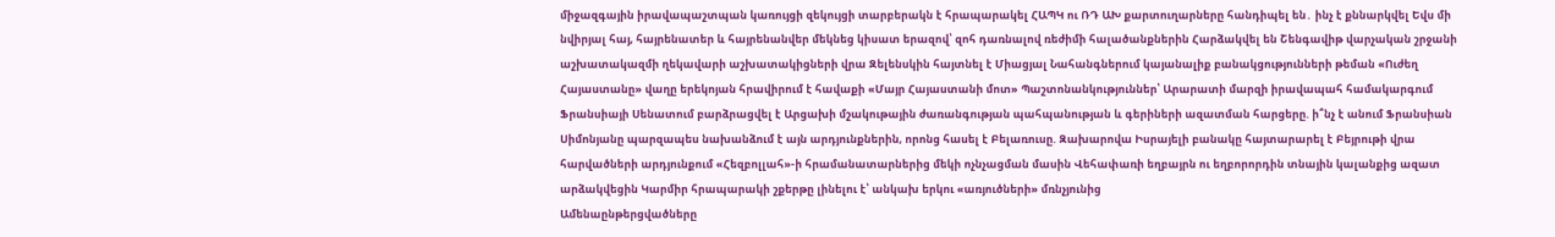միջազգային իրավապաշտպան կառույցի զեկույցի տարբերակն է հրապարակել ՀԱՊԿ ու ՌԴ ԱԽ քարտուղարները հանդիպել են․ ինչ է քննարկվել Եվս մի նվիրյալ հայ, հայրենատեր և հայրենանվեր մեկնեց կիսատ երազով՝ զոհ դառնալով ռեժիմի հալածանքներին Հարձակվել են Շենգավիթ վարչական շրջանի աշխատակազմի ղեկավարի աշխատակիցների վրա Զելենսկին հայտնել է Միացյալ Նահանգներում կայանալիք բանակցությունների թեման «Ուժեղ Հայաստանը» վաղը երեկոյան հրավիրում է հավաքի «Մայր Հայաստանի մոտ» Պաշտոնանկություններ՝ Արարատի մարզի իրավապահ համակարգում Ֆրանսիայի Սենատում բարձրացվել է Արցախի մշակութային ժառանգության պահպանության և գերիների ազատման հարցերը. ի՞նչ է անում Ֆրանսիան Սիմոնյանը պարզապես նախանձում է այն արդյունքներին, որոնց հասել է Բելառուսը. Զախարովա Իսրայելի բանակը հայտարարել է Բեյրութի վրա հարվածների արդյունքում «Հեզբոլլահ»-ի հրամանատարներից մեկի ոչնչացման մասին Վեհափառի եղբայրն ու եղբորորդին տնային կալանքից ազատ արձակվեցին Կարմիր հրապարակի շքերթը լինելու է՝ անկախ երկու «առյուծների» մռնչյունից
Ամենաընթերցվածները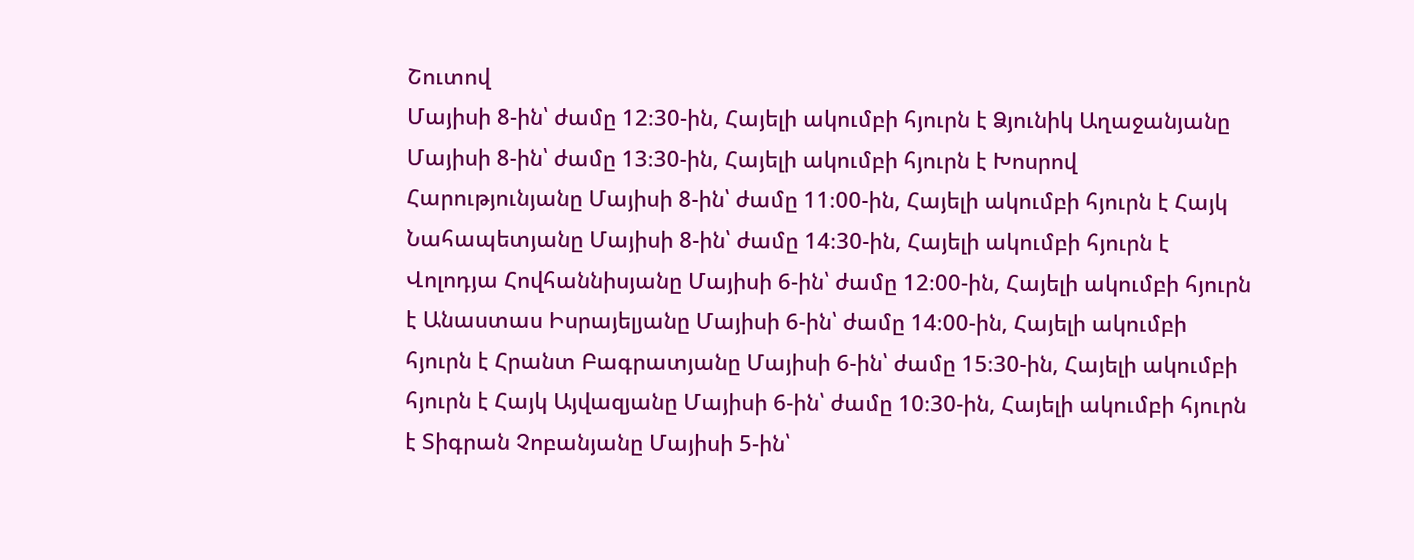Շուտով
Մայիսի 8-ին՝ ժամը 12։30-ին, Հայելի ակումբի հյուրն է Ձյունիկ Աղաջանյանը Մայիսի 8-ին՝ ժամը 13։30-ին, Հայելի ակումբի հյուրն է Խոսրով Հարությունյանը Մայիսի 8-ին՝ ժամը 11։00-ին, Հայելի ակումբի հյուրն է Հայկ Նահապետյանը Մայիսի 8-ին՝ ժամը 14։30-ին, Հայելի ակումբի հյուրն է Վոլոդյա Հովհաննիսյանը Մայիսի 6-ին՝ ժամը 12։00-ին, Հայելի ակումբի հյուրն է Անաստաս Իսրայելյանը Մայիսի 6-ին՝ ժամը 14։00-ին, Հայելի ակումբի հյուրն է Հրանտ Բագրատյանը Մայիսի 6-ին՝ ժամը 15։30-ին, Հայելի ակումբի հյուրն է Հայկ Այվազյանը Մայիսի 6-ին՝ ժամը 10։30-ին, Հայելի ակումբի հյուրն է Տիգրան Չոբանյանը Մայիսի 5-ին՝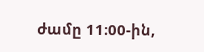ժամը 11։00-ին,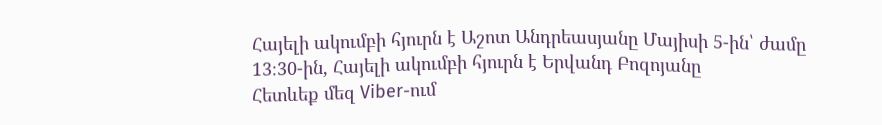Հայելի ակումբի հյուրն է Աշոտ Անդրեասյանը Մայիսի 5-ին՝ ժամը 13։30-ին, Հայելի ակումբի հյուրն է Երվանդ Բոզոյանը
Հետևեք մեզ Viber-ում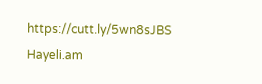https://cutt.ly/5wn8sJBS
Hayeli.am